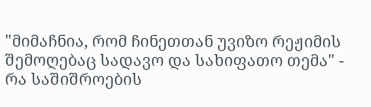"მიმაჩნია, რომ ჩინეთთან უვიზო რეჟიმის შემოღებაც სადავო და სახიფათო თემა" - რა საშიშროების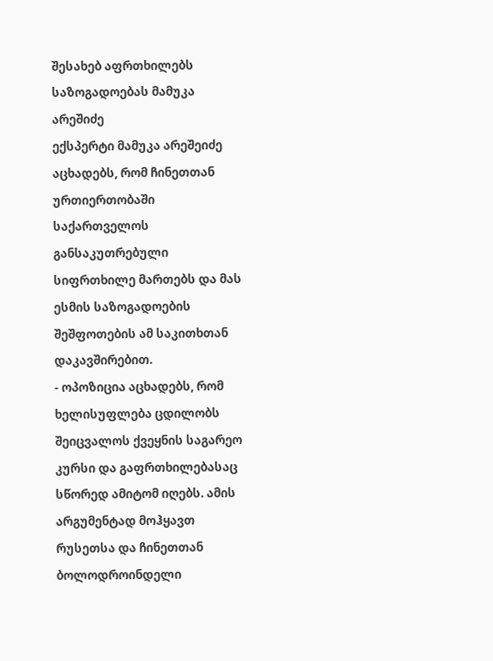შესახებ აფრთხილებს საზოგადოებას მამუკა არეშიძე
ექსპერტი მამუკა არეშეიძე აცხადებს, რომ ჩინეთთან ურთიერთობაში საქართველოს განსაკუთრებული სიფრთხილე მართებს და მას ესმის საზოგადოების შეშფოთების ამ საკითხთან დაკავშირებით.
- ოპოზიცია აცხადებს, რომ ხელისუფლება ცდილობს შეიცვალოს ქვეყნის საგარეო კურსი და გაფრთხილებასაც სწორედ ამიტომ იღებს. ამის არგუმენტად მოჰყავთ რუსეთსა და ჩინეთთან ბოლოდროინდელი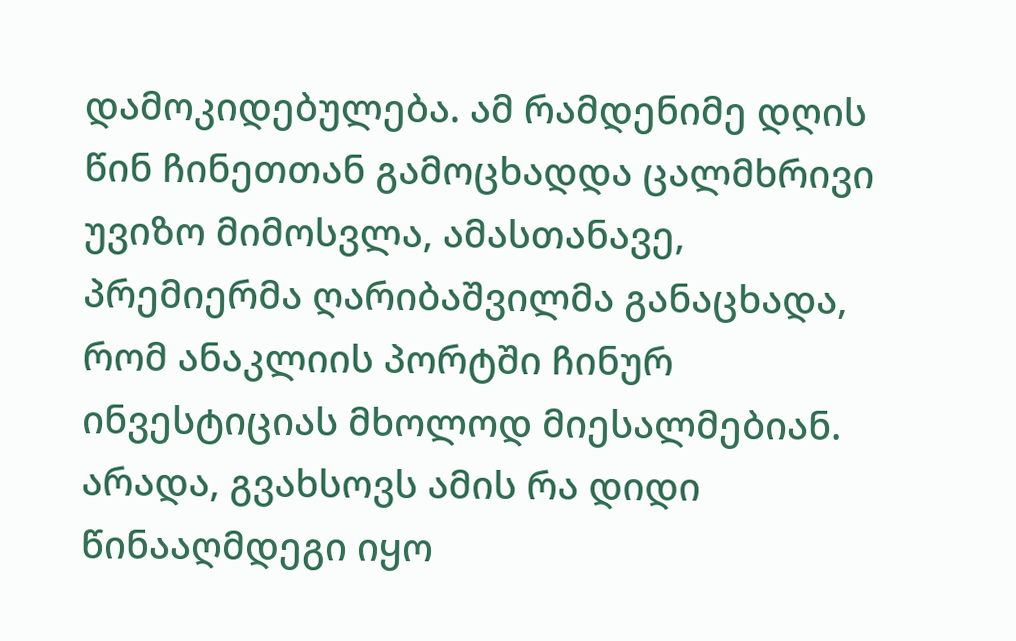დამოკიდებულება. ამ რამდენიმე დღის წინ ჩინეთთან გამოცხადდა ცალმხრივი უვიზო მიმოსვლა, ამასთანავე, პრემიერმა ღარიბაშვილმა განაცხადა, რომ ანაკლიის პორტში ჩინურ ინვესტიციას მხოლოდ მიესალმებიან. არადა, გვახსოვს ამის რა დიდი წინააღმდეგი იყო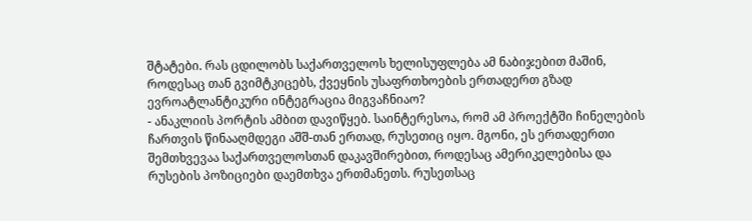შტატები. რას ცდილობს საქართველოს ხელისუფლება ამ ნაბიჯებით მაშინ, როდესაც თან გვიმტკიცებს, ქვეყნის უსაფრთხოების ერთადერთ გზად ევროატლანტიკური ინტეგრაცია მიგვაჩნიაო?
- ანაკლიის პორტის ამბით დავიწყებ. საინტერესოა, რომ ამ პროექტში ჩინელების ჩართვის წინააღმდეგი აშშ-თან ერთად, რუსეთიც იყო. მგონი, ეს ერთადერთი შემთხვევაა საქართველოსთან დაკავშირებით, როდესაც ამერიკელებისა და რუსების პოზიციები დაემთხვა ერთმანეთს. რუსეთსაც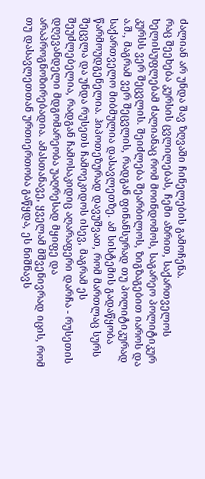ძალიან არ უნდა შავ ზღვაში ჩინელების გამოჩენა.
რაც შეეხება კურსის ცვლილებას, ჩემი აზრით, საქართველოს ხელისუფლებამ ძალიანაც რომ მოინდომოს, საგარეო პოლიტიკურ კურსს ვერ შეცვლის. შეიძლება შეარბილოს, ზიგზაგებით იაროს და ა.შ., მაგრამ ვერ შეცვლის, რადგან ფინანსურად თუ პოლიტიკურად საქართველო მიბმულია დასავლეთზე. ამ სისტემის გადაწყობა წარმოუდგენელია. ჰიპოთეზურად დავუშვათ, რომ მართლაც სურს შეცვლა და უნდა რუსეთს ჩამოეკიდოს ისევ, მაგრამ ეს შეუძლებელია, რადგან ჩამოსაკიდიც აღარაფერი დარჩა - რუსეთის დღევანდელი მდგომარეობა უაღრესად მყიფე და არაპროგნოზირებადია. ამასთანავე, ყველამ მშვენივრად იცის, რომ თუ დასავლეთთან ურთიერთობა გაწყდა, ეს ნიშნავს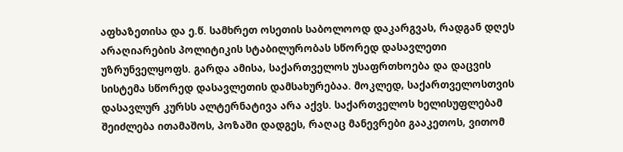აფხაზეთისა და ე.წ. სამხრეთ ოსეთის საბოლოოდ დაკარგვას, რადგან დღეს არაღიარების პოლიტიკის სტაბილურობას სწორედ დასავლეთი უზრუნველყოფს. გარდა ამისა, საქართველოს უსაფრთხოება და დაცვის სისტემა სწორედ დასავლეთის დამსახურებაა. მოკლედ, საქართველოსთვის დასავლურ კურსს ალტერნატივა არა აქვს. საქართველოს ხელისუფლებამ შეიძლება ითამაშოს, პოზაში დადგეს, რაღაც მანევრები გააკეთოს, ვითომ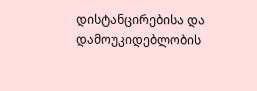დისტანცირებისა და დამოუკიდებლობის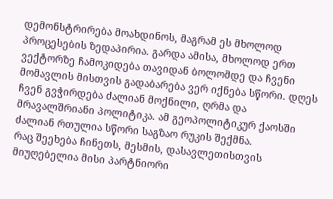დემონსტრირება მოახდინოს, მაგრამ ეს მხოლოდ პროცესების ზედაპირია. გარდა ამისა, მხოლოდ ერთ ვექტორზე ჩამოკიდება თავიდან ბოლომდე და ჩვენი მომავლის მისთვის გადაბარება ვერ იქნება სწორი. დღეს ჩვენ გვჭირდება ძალიან მოქნილი, ღრმა და მრავალშრიანი პოლიტიკა. ამ გეოპოლიტიკურ ქაოსში ძალიან რთულია სწორი საგზაო რუკის შექმნა.
რაც შეეხება ჩინეთს, მესმის, დასავლეთისთვის მიუღებელია მისი პარტნიორი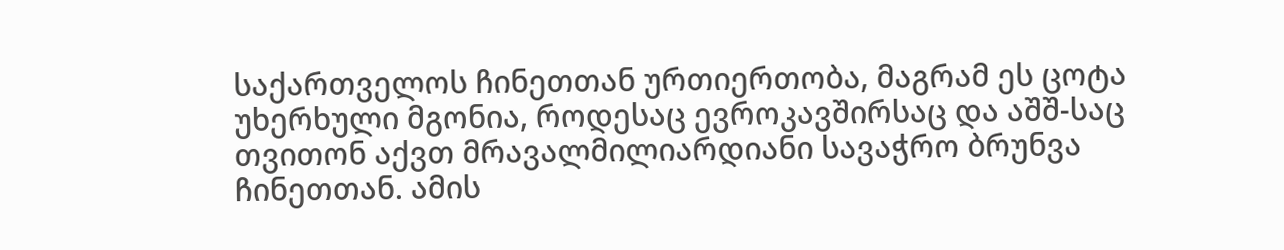საქართველოს ჩინეთთან ურთიერთობა, მაგრამ ეს ცოტა უხერხული მგონია, როდესაც ევროკავშირსაც და აშშ-საც თვითონ აქვთ მრავალმილიარდიანი სავაჭრო ბრუნვა ჩინეთთან. ამის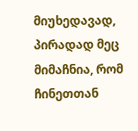მიუხედავად, პირადად მეც მიმაჩნია, რომ ჩინეთთან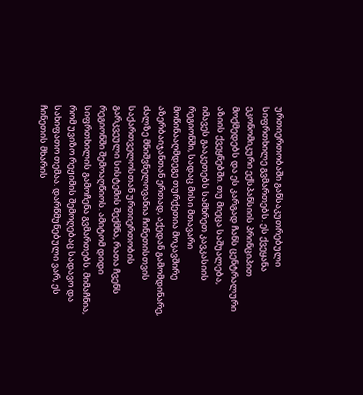ურთიერთობაში განსაკუთრებული სიფრთხილე გვმართებს. ეს ქვეყანა ეკონომიკური ექსპანსიის პრინციპით მოქმედებს და ეს კარგად ჩანს ცენტრალური აზიის ქვეყნებში. თუ მიეცა საშუალება, იმავეს გააკეთებს სამხრეთ კავკასიის რეგიონში, სადაც მისი მთავარი მოწინააღმდეგე თურქეთია მოკავშირე აზერბაიჯანთან ერთად, აქედან გამომდინარე, ძალზე მნიშვნელოვანია ჩინეთისთვის საქართველოსთან ურთიერთობის გარკვეული სისტემის შექმნა, რათა ჩვენს რეგიონში შემოაღწიოს. ამიტომ დიდი სიფრთხილის გამოჩენა გვმართებს. მიმაჩნია, რომ უვიზო რეჟიმის შემოღებაც სადავო და სახიფათო თემაა. დარწმუნებული ვარ, ეს ჩინეთის მხარის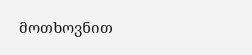მოთხოვნით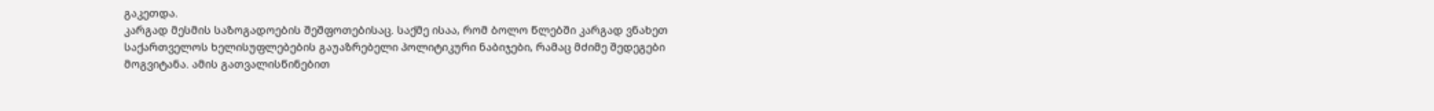გაკეთდა.
კარგად მესმის საზოგადოების შეშფოთებისაც. საქმე ისაა, რომ ბოლო წლებში კარგად ვნახეთ საქართველოს ხელისუფლებების გაუაზრებელი პოლიტიკური ნაბიჯები, რამაც მძიმე შედეგები მოგვიტანა. ამის გათვალისწინებით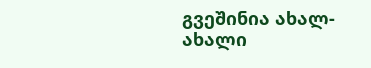გვეშინია ახალ-ახალი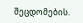შეცდომების.